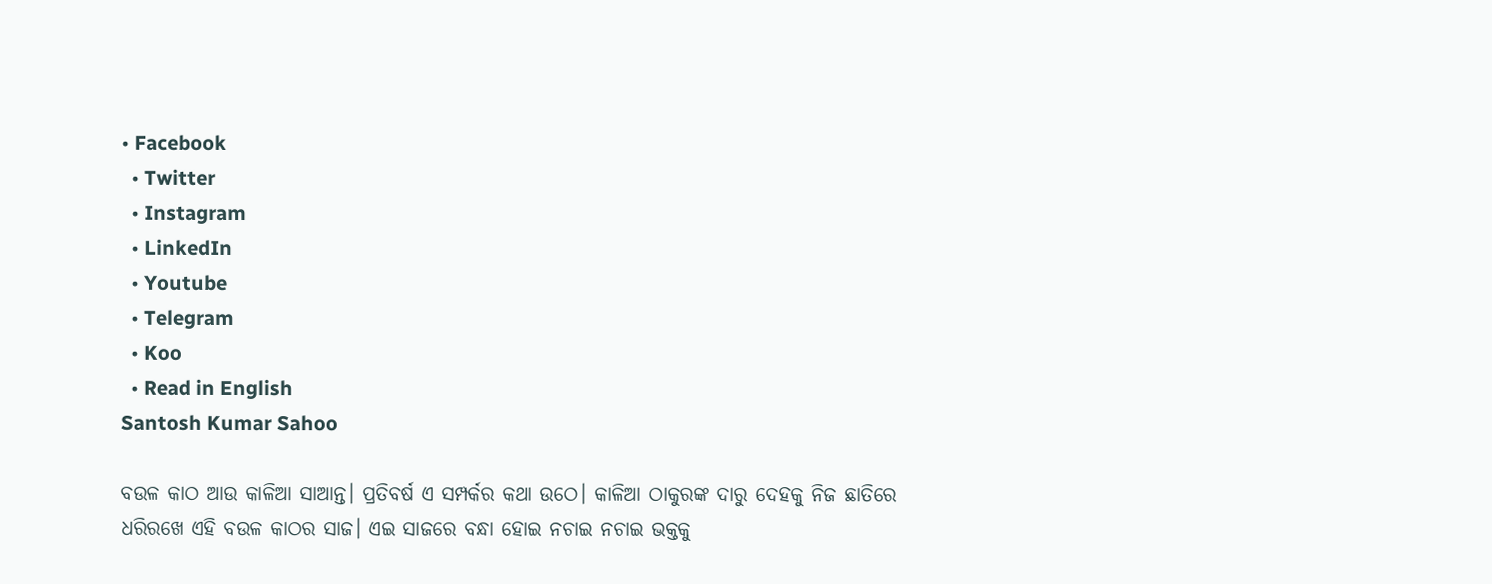• Facebook
  • Twitter
  • Instagram
  • LinkedIn
  • Youtube
  • Telegram
  • Koo
  • Read in English
Santosh Kumar Sahoo

ବଉଳ କାଠ ଆଉ କାଳିଆ ସାଆନ୍ତ। ପ୍ରତିବର୍ଷ ଏ ସମ୍ପର୍କର କଥା ଉଠେ। କାଳିଆ ଠାକୁରଙ୍କ ଦାରୁ ଦେହକୁ ନିଜ ଛାତିରେ ଧରିରଖେ ଏହି ବଉଳ କାଠର ସାଜ। ଏଇ ସାଜରେ ବନ୍ଧା ହୋଇ ନଚାଇ ନଚାଇ ଭକ୍ତକୁ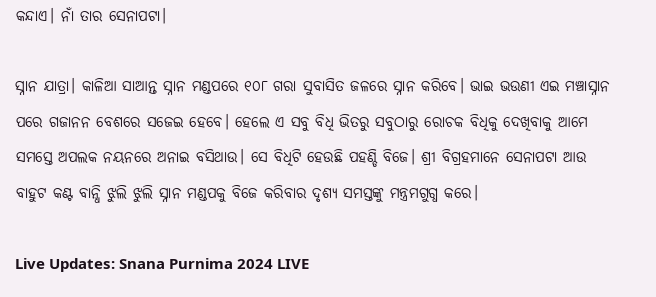କନ୍ଦାଏ। ନାଁ ତାର ସେନାପଟା।

ସ୍ନାନ ଯାତ୍ରା। କାଳିଆ ସାଆନ୍ତ ସ୍ନାନ ମଣ୍ଡପରେ ୧୦୮ ଗରା ସୁବାସିତ ଜଳରେ ସ୍ନାନ କରିବେ। ଭାଇ ଭଉଣୀ ଏଇ ମଞ୍ଚାସ୍ନାନ ପରେ ଗଜାନନ ବେଶରେ ସଜେଇ ହେବେ। ହେଲେ ଏ ସବୁ ବିଧି ଭିତରୁ ସବୁଠାରୁ ରୋଚକ ବିଧିକୁ ଦେଖିବାକୁ ଆମେ ସମସ୍ତେ ଅପଲକ ନୟନରେ ଅନାଇ ବସିଥାଉ। ସେ ବିଧିଟି ହେଉଛି ପହଣ୍ଡି ବିଜେ। ଶ୍ରୀ ବିଗ୍ରହମାନେ ସେନାପଟା ଆଉ ବାହୁଟ କଣ୍ଟ ବାନ୍ଧି ଝୁଲି ଝୁଲି ସ୍ନାନ ମଣ୍ଡପକୁ ବିଜେ କରିବାର ଦୃଶ୍ୟ ସମସ୍ତଙ୍କୁ ମନ୍ତ୍ରମଗୁଗ୍ଧ କରେ।

Live Updates: Snana Purnima 2024 LIVE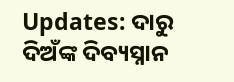Updates: ଦାରୁ ଦିଅଁଙ୍କ ଦିବ୍ୟସ୍ନାନ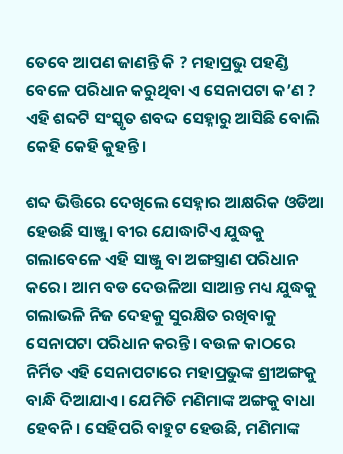ତେବେ ଆପଣ ଜାଣନ୍ତି କି ? ମହାପ୍ରଭୁ ପହଣ୍ଡି ବେଳେ ପରିଧାନ କରୁଥିବା ଏ ସେନାପଟା କ’ଣ ? ଏହି ଶବ୍ଦଟି ସଂସ୍କୃତ ଶବଦ୍ଦ ସେହ୍ନାରୁ ଆସିଛି ବୋଲି କେହି କେହି କୁହନ୍ତି।

ଶବ୍ଦ ଭିତ୍ତିରେ ଦେଖିଲେ ସେହ୍ନାର ଆକ୍ଷରିକ ଓଡିଆ ହେଉଛି ସାଞ୍ଜୁ। ବୀର ଯୋଦ୍ଧାଟିଏ ଯୁଦ୍ଧକୁ ଗଲାବେଳେ ଏହି ସାଞ୍ଜୁ ବା ଅଙ୍ଗସ୍ତ୍ରାଣ ପରିଧାନ କରେ। ଆମ ବଡ ଦେଉଳିଆ ସାଆନ୍ତ ମଧ୍ୟ ଯୁଦ୍ଧକୁ ଗଲାଭଳି ନିଜ ଦେହକୁ ସୁରକ୍ଷିତ ରଖିବାକୁ ସେନାପଟା ପରିଧାନ କରନ୍ତି। ବଉଳ କାଠରେ ନିର୍ମିତ ଏହି ସେନାପଟାରେ ମହାପ୍ରଭୁଙ୍କ ଶ୍ରୀଅଙ୍ଗକୁ ବାନ୍ଧି ଦିଆଯାଏ। ଯେମିତି ମଣିମାଙ୍କ ଅଙ୍ଗକୁ ବାଧା ହେବନି। ସେହିପରି ବାହୁଟ ହେଉଛି, ମଣିମାଙ୍କ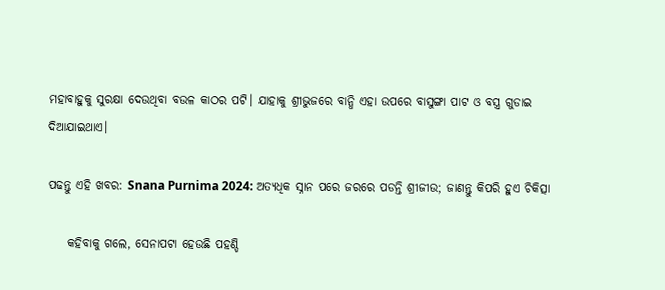ମହାବାହୁକୁ ସୁରକ୍ଷା ଦେଉଥିବା ବଉଳ କାଠର ପଟି। ଯାହାକୁ ଶ୍ରୀଭୁଜରେ ବାନ୍ଧି ଏହା ଉପରେ ବାସୁଙ୍ଗା ପାଟ ଓ ବସ୍ତ୍ର ଗୁଡାଇ ଦିଆଯାଇଥାଏ।

ପଢନ୍ତୁ ଏହି ଖବର: Snana Purnima 2024: ଅତ୍ୟଧିକ ସ୍ନାନ ପରେ ଜରରେ ପଡନ୍ତି ଶ୍ରୀଜୀଉ; ଜାଣନ୍ତୁ କିପରି ହୁଏ ଚିକିତ୍ସା

    କହିବାକୁ ଗଲେ, ସେନାପଟା ହେଉଛି ପହଣ୍ଡି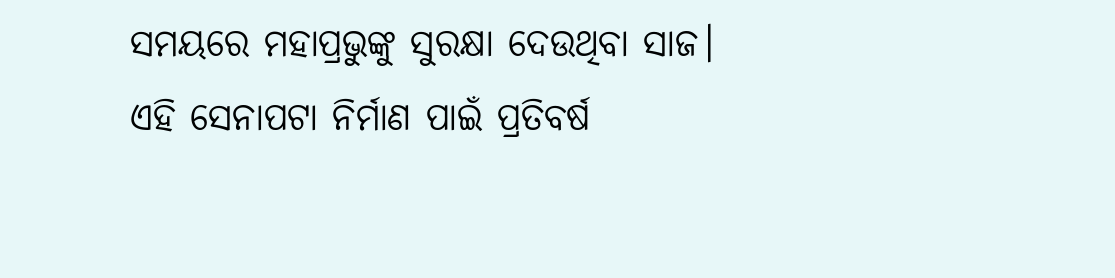ସମୟରେ ମହାପ୍ରଭୁଙ୍କୁ ସୁରକ୍ଷା ଦେଉଥିବା ସାଜ। ଏହି ସେନାପଟା ନିର୍ମାଣ ପାଇଁ ପ୍ରତିବର୍ଷ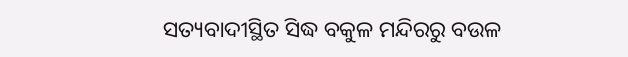ସତ୍ୟବାଦୀସ୍ଥିତ ସିଦ୍ଧ ବକୁଳ ମନ୍ଦିରରୁ ବଉଳ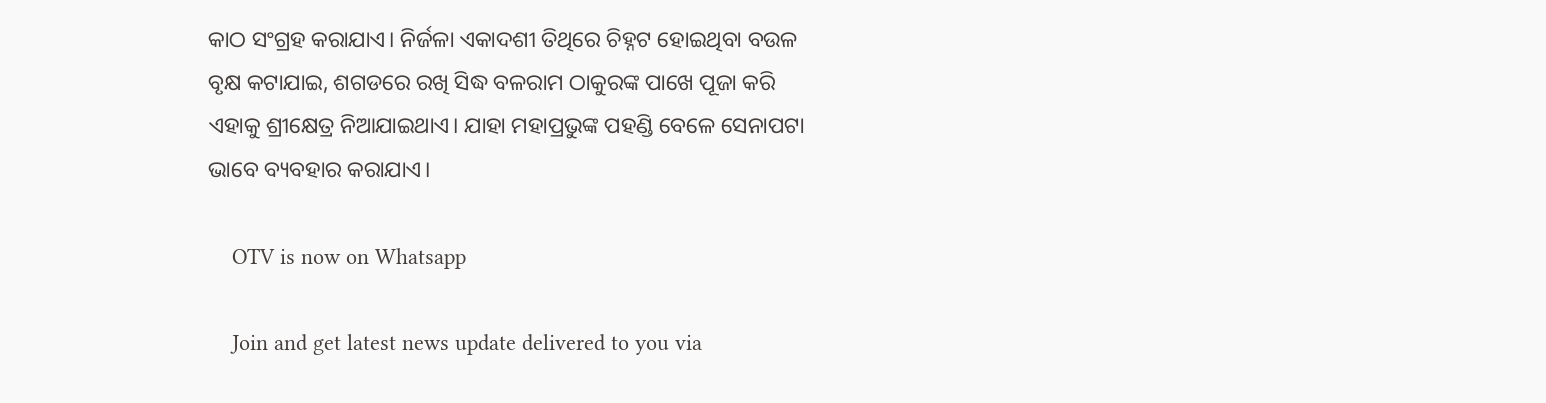କାଠ ସଂଗ୍ରହ କରାଯାଏ। ନିର୍ଜଳା ଏକାଦଶୀ ତିଥିରେ ଚିହ୍ନଟ ହୋଇଥିବା ବଉଳ ବୃକ୍ଷ କଟାଯାଇ, ଶଗଡରେ ରଖି ସିଦ୍ଧ ବଳରାମ ଠାକୁରଙ୍କ ପାଖେ ପୂଜା କରି ଏହାକୁ ଶ୍ରୀକ୍ଷେତ୍ର ନିଆଯାଇଥାଏ। ଯାହା ମହାପ୍ରଭୁଙ୍କ ପହଣ୍ଡି ବେଳେ ସେନାପଟା ଭାବେ ବ୍ୟବହାର କରାଯାଏ।

    OTV is now on Whatsapp

    Join and get latest news update delivered to you via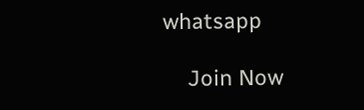whatsapp

    Join Now